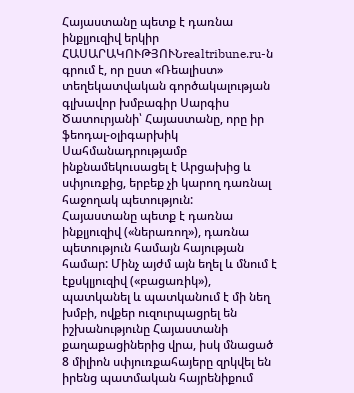Հայաստանը պետք է դառնա ինքլյուզիվ երկիր
ՀԱՍԱՐԱԿՈՒԹՅՈՒՆrealtribune.ru-ն գրում է, որ ըստ «Ռեալիստ» տեղեկատվական գործակալության գլխավոր խմբագիր Սարգիս Ծատուրյանի՝ Հայաստանը, որը իր ֆեոդալ-օլիգարխիկ Սահմանադրությամբ ինքնամեկուսացել է Արցախից և սփյուռքից, երբեք չի կարող դառնալ հաջողակ պետություն:
Հայաստանը պետք է դառնա ինքլյուզիվ («ներառող»), դառնա պետություն համայն հայության համար: Մինչ այժմ այն եղել և մնում է էքսկլյուզիվ («բացառիկ»), պատկանել և պատկանում է մի նեղ խմբի, ովքեր ուզուրպացրել են իշխանությունը Հայաստանի քաղաքացիներից վրա, իսկ մնացած 8 միլիոն սփյուռքահայերը զրկվել են իրենց պատմական հայրենիքում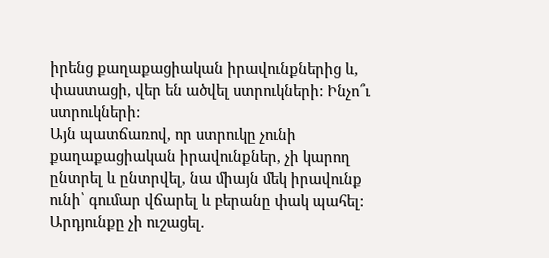իրենց քաղաքացիական իրավունքներից և, փաստացի, վեր են ածվել ստրուկների: Ինչո՞ւ ստրուկների:
Այն պատճառով, որ ստրուկը չունի քաղաքացիական իրավունքներ, չի կարող ընտրել և ընտրվել, նա միայն մեկ իրավունք ունի՝ գումար վճարել և բերանը փակ պահել: Արդյունքը չի ուշացել.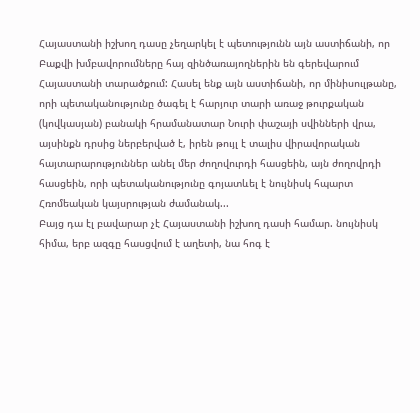Հայաստանի իշխող դասը չեղարկել է պետությունն այն աստիճանի, որ Բաքվի խմբավորումները հայ զինծառայողներին են գերեվարում Հայաստանի տարածքում: Հասել ենք այն աստիճանի, որ մինիսուլթանը, որի պետականությունը ծագել է հարյուր տարի առաջ թուրքական (կովկասյան) բանակի հրամանատար Նուրի փաշայի սվինների վրա, այսինքն դրսից ներբերված է, իրեն թույլ է տալիս վիրավորական հայտարարություններ անել մեր ժողովուրդի հասցեին, այն ժողովրդի հասցեին, որի պետականությունը գոյատևել է նույնիսկ հպարտ Հռոմեական կայսրության ժամանակ...
Բայց դա էլ բավարար չէ Հայաստանի իշխող դասի համար. նույնիսկ հիմա, երբ ազգը հասցվում է աղետի, նա հոգ է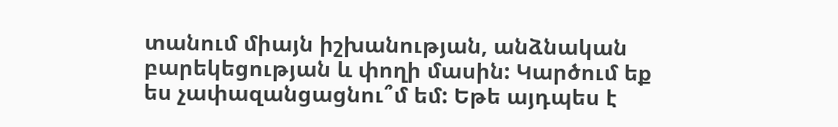տանում միայն իշխանության, անձնական բարեկեցության և փողի մասին: Կարծում եք ես չափազանցացնու՞մ եմ: Եթե այդպես է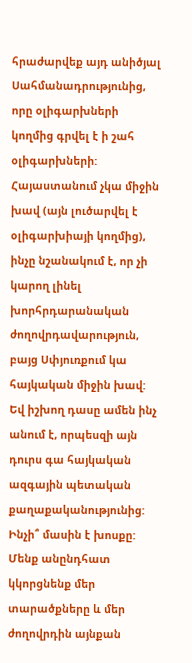հրաժարվեք այդ անիծյալ Սահմանադրությունից, որը օլիգարխների կողմից գրվել է ի շահ օլիգարխների: Հայաստանում չկա միջին խավ (այն լուծարվել է օլիգարխիայի կողմից), ինչը նշանակում է, որ չի կարող լինել խորհրդարանական ժողովրդավարություն, բայց Սփյուռքում կա հայկական միջին խավ: Եվ իշխող դասը ամեն ինչ անում է, որպեսզի այն դուրս գա հայկական ազգային պետական քաղաքականությունից: Ինչի՞ մասին է խոսքը: Մենք անընդհատ կկորցնենք մեր տարածքները և մեր ժողովրդին այնքան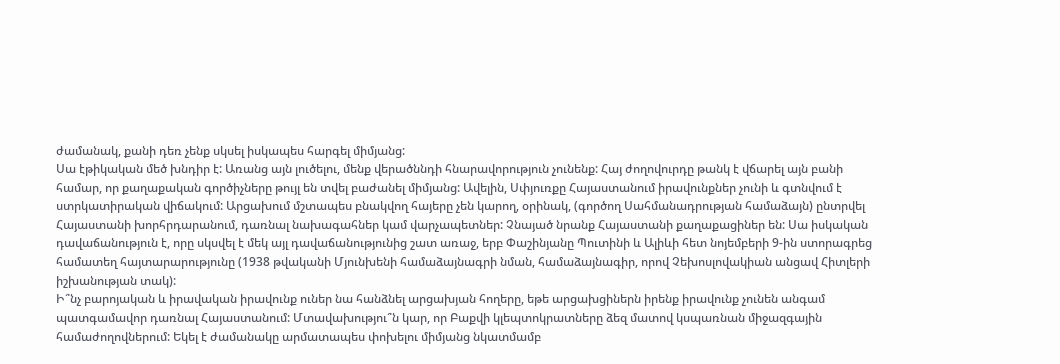ժամանակ, քանի դեռ չենք սկսել իսկապես հարգել միմյանց:
Սա էթիկական մեծ խնդիր է: Առանց այն լուծելու, մենք վերածննդի հնարավորություն չունենք: Հայ ժողովուրդը թանկ է վճարել այն բանի համար, որ քաղաքական գործիչները թույլ են տվել բաժանել միմյանց: Ավելին, Սփյուռքը Հայաստանում իրավունքներ չունի և գտնվում է ստրկատիրական վիճակում: Արցախում մշտապես բնակվող հայերը չեն կարող, օրինակ, (գործող Սահմանադրության համաձայն) ընտրվել Հայաստանի խորհրդարանում, դառնալ նախագահներ կամ վարչապետներ: Չնայած նրանք Հայաստանի քաղաքացիներ են: Սա իսկական դավաճանություն է, որը սկսվել է մեկ այլ դավաճանությունից շատ առաջ, երբ Փաշինյանը Պուտինի և Ալիևի հետ նոյեմբերի 9-ին ստորագրեց համատեղ հայտարարությունը (1938 թվականի Մյունխենի համաձայնագրի նման, համաձայնագիր, որով Չեխոսլովակիան անցավ Հիտլերի իշխանության տակ):
Ի՞նչ բարոյական և իրավական իրավունք ուներ նա հանձնել արցախյան հողերը, եթե արցախցիներն իրենք իրավունք չունեն անգամ պատգամավոր դառնալ Հայաստանում: Մտավախությու՞ն կար, որ Բաքվի կլեպտոկրատները ձեզ մատով կսպառնան միջազգային համաժողովներում: Եկել է ժամանակը արմատապես փոխելու միմյանց նկատմամբ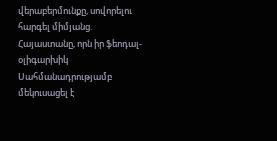վերաբերմունքը, սովորելու հարգել միմյանց. Հայաստանը, որն իր ֆեոդալ-օլիգարխիկ Սահմանադրությամբ մեկուսացել է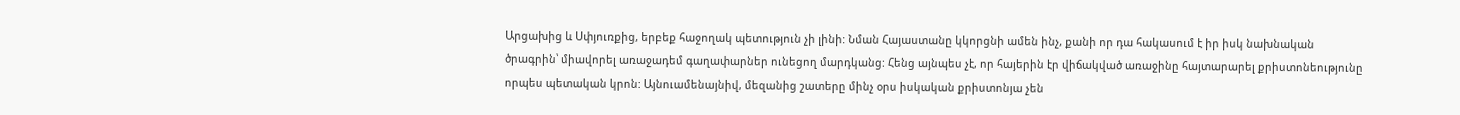Արցախից և Սփյուռքից, երբեք հաջողակ պետություն չի լինի: Նման Հայաստանը կկորցնի ամեն ինչ, քանի որ դա հակասում է իր իսկ նախնական ծրագրին՝ միավորել առաջադեմ գաղափարներ ունեցող մարդկանց: Հենց այնպես չէ, որ հայերին էր վիճակված առաջինը հայտարարել քրիստոնեությունը որպես պետական կրոն: Այնուամենայնիվ, մեզանից շատերը մինչ օրս իսկական քրիստոնյա չեն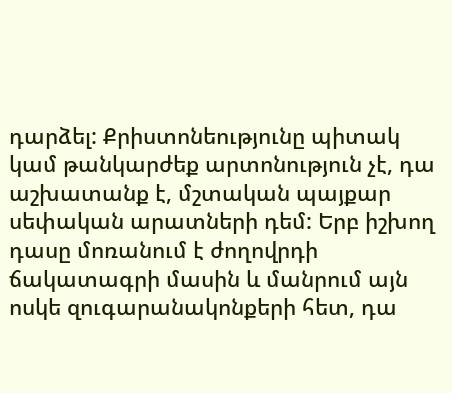դարձել: Քրիստոնեությունը պիտակ կամ թանկարժեք արտոնություն չէ, դա աշխատանք է, մշտական պայքար սեփական արատների դեմ: Երբ իշխող դասը մոռանում է ժողովրդի ճակատագրի մասին և մանրում այն ոսկե զուգարանակոնքերի հետ, դա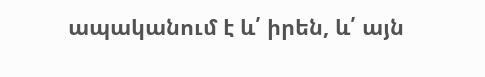ապականում է և՛ իրեն, և՛ այն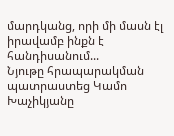մարդկանց, որի մի մասն էլ իրավամբ ինքն է հանդիսանում...
Նյութը հրապարակման պատրաստեց Կամո Խաչիկյանը